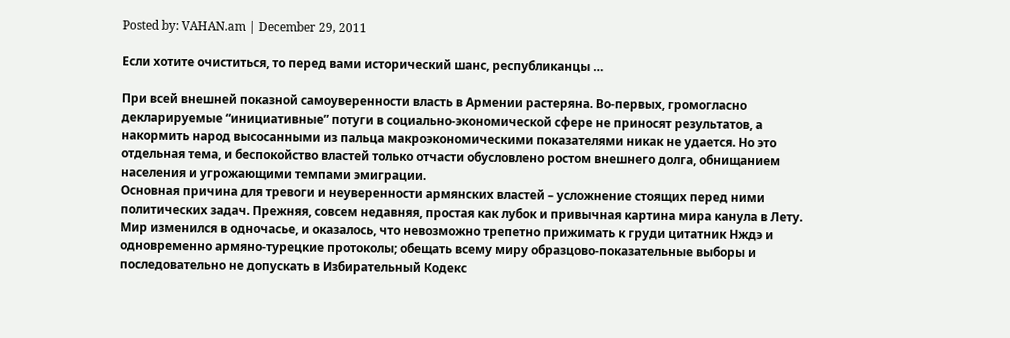Posted by: VAHAN.am | December 29, 2011

Если хотите очиститься, то перед вами исторический шанс, республиканцы …

При всей внешней показной самоуверенности власть в Армении растеряна. Во-первых, громогласно декларируемые “инициативные” потуги в социально-экономической сфере не приносят результатов, а накормить народ высосанными из пальца макроэкономическими показателями никак не удается. Но это отдельная тема, и беспокойство властей только отчасти обусловлено ростом внешнего долга, обнищанием населения и угрожающими темпами эмиграции.
Основная причина для тревоги и неуверенности армянских властей – усложнение стоящих перед ними политических задач. Прежняя, совсем недавняя, простая как лубок и привычная картина мира канула в Лету. Мир изменился в одночасье, и оказалось, что невозможно трепетно прижимать к груди цитатник Нждэ и одновременно армяно-турецкие протоколы; обещать всему миру образцово-показательные выборы и последовательно не допускать в Избирательный Кодекс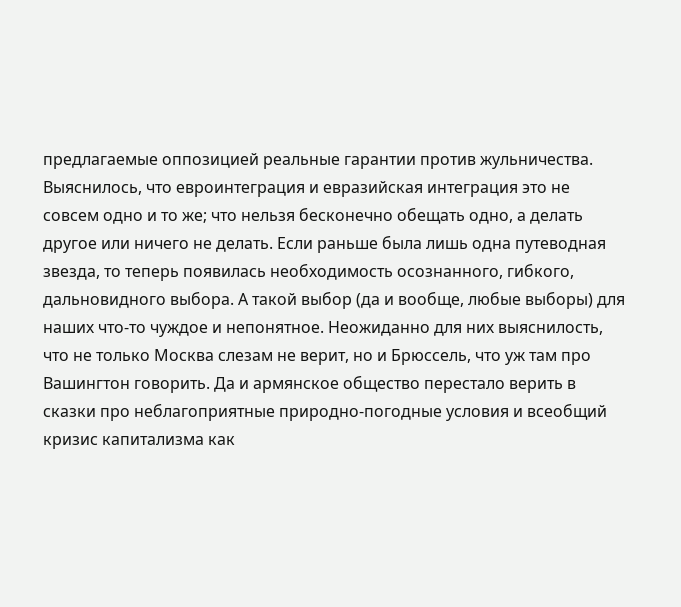предлагаемые оппозицией реальные гарантии против жульничества. Выяснилось, что евроинтеграция и евразийская интеграция это не совсем одно и то же; что нельзя бесконечно обещать одно, а делать другое или ничего не делать. Если раньше была лишь одна путеводная звезда, то теперь появилась необходимость осознанного, гибкого, дальновидного выбора. А такой выбор (да и вообще, любые выборы) для наших что-то чуждое и непонятное. Неожиданно для них выяснилость, что не только Москва слезам не верит, но и Брюссель, что уж там про Вашингтон говорить. Да и армянское общество перестало верить в сказки про неблагоприятные природно-погодные условия и всеобщий кризис капитализма как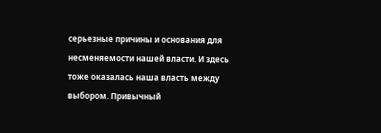серьезные причины и основания для несменяемости нашей власти. И здесь тоже оказалась наша власть между выбором. Привычный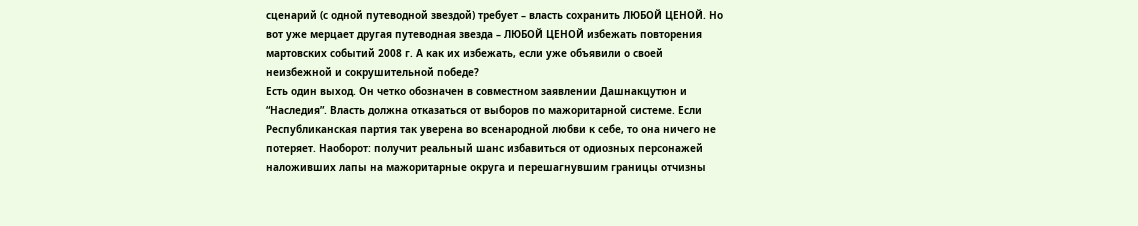сценарий (с одной путеводной звездой) требует – власть сохранить ЛЮБОЙ ЦЕНОЙ. Но вот уже мерцает другая путеводная звезда – ЛЮБОЙ ЦЕНОЙ избежать повторения мартовских событий 2008 г. А как их избежать, если уже объявили о своей неизбежной и сокрушительной победе?
Есть один выход. Он четко обозначен в совместном заявлении Дашнакцутюн и “Наследия”. Власть должна отказаться от выборов по мажоритарной системе. Если Республиканская партия так уверена во всенародной любви к себе, то она ничего не потеряет. Наоборот: получит реальный шанс избавиться от одиозных персонажей наложивших лапы на мажоритарные округа и перешагнувшим границы отчизны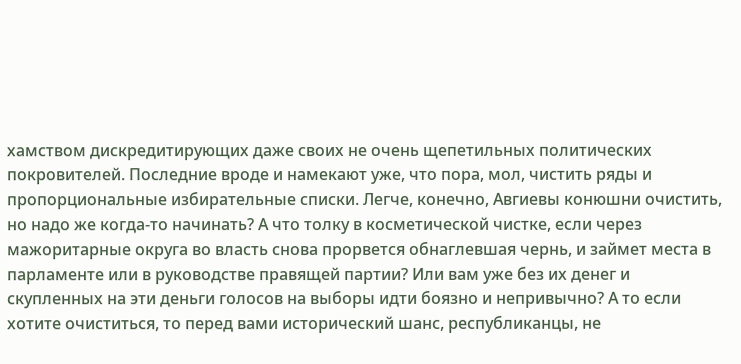хамством дискредитирующих даже своих не очень щепетильных политических покровителей. Последние вроде и намекают уже, что пора, мол, чистить ряды и пропорциональные избирательные списки. Легче, конечно, Авгиевы конюшни очистить, но надо же когда-то начинать? А что толку в косметической чистке, если через мажоритарные округа во власть снова прорвется обнаглевшая чернь, и займет места в парламенте или в руководстве правящей партии? Или вам уже без их денег и скупленных на эти деньги голосов на выборы идти боязно и непривычно? А то если хотите очиститься, то перед вами исторический шанс, республиканцы, не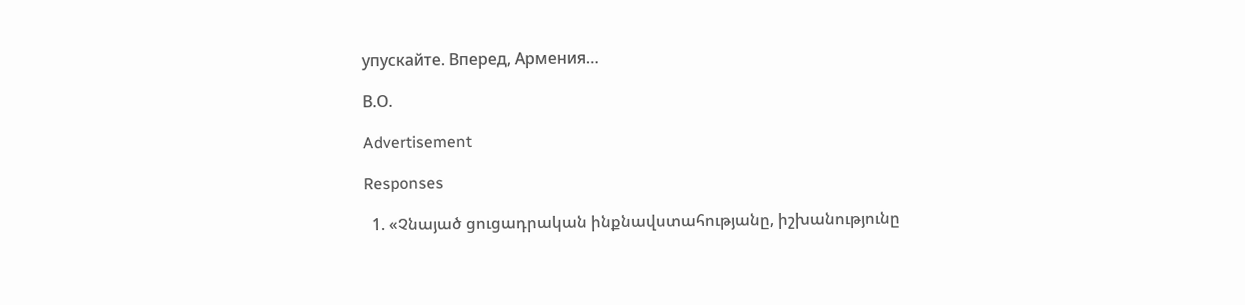упускайте. Вперед, Армения…

В.О.

Advertisement

Responses

  1. «Չնայած ցուցադրական ինքնավստահությանը, իշխանությունը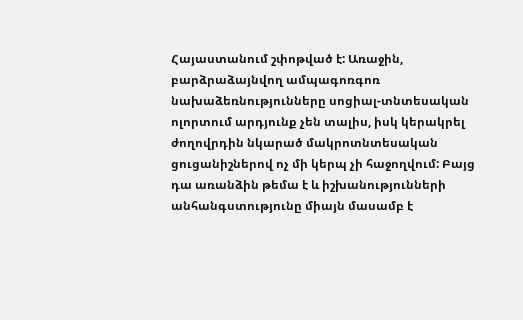Հայաստանում շփոթված է: Առաջին, բարձրաձայնվող ամպագոռգոռ նախաձեռնությունները սոցիալ-տնտեսական ոլորտում արդյունք չեն տալիս, իսկ կերակրել ժողովրդին նկարած մակրոտնտեսական ցուցանիշներով ոչ մի կերպ չի հաջողվում: Բայց դա առանձին թեմա է և իշխանությունների անհանգստությունը միայն մասամբ է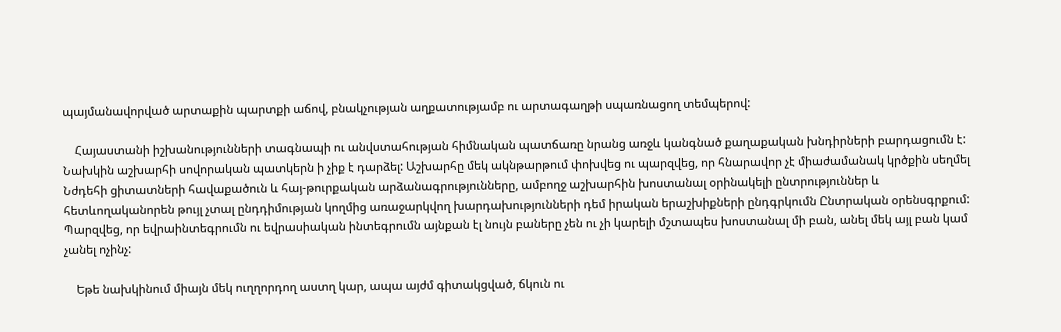պայմանավորված արտաքին պարտքի աճով, բնակչության աղքատությամբ ու արտագաղթի սպառնացող տեմպերով:

    Հայաստանի իշխանությունների տագնապի ու անվստահության հիմնական պատճառը նրանց առջև կանգնած քաղաքական խնդիրների բարդացումն է: Նախկին աշխարհի սովորական պատկերն ի չիք է դարձել: Աշխարհը մեկ ակնթարթում փոխվեց ու պարզվեց, որ հնարավոր չէ միաժամանակ կրծքին սեղմել Նժդեհի ցիտատների հավաքածուն և հայ-թուրքական արձանագրությունները, ամբողջ աշխարհին խոստանալ օրինակելի ընտրություններ և հետևողականորեն թույլ չտալ ընդդիմության կողմից առաջարկվող խարդախությունների դեմ իրական երաշխիքների ընդգրկումն Ընտրական օրենսգրքում: Պարզվեց, որ եվրաինտեգրումն ու եվրասիական ինտեգրումն այնքան էլ նույն բաները չեն ու չի կարելի մշտապես խոստանալ մի բան, անել մեկ այլ բան կամ չանել ոչինչ:

    Եթե նախկինում միայն մեկ ուղղորդող աստղ կար, ապա այժմ գիտակցված, ճկուն ու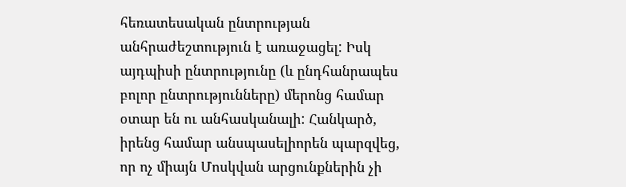հեռատեսական ընտրության անհրաժեշտություն է առաջացել: Իսկ այդպիսի ընտրությունը (և ընդհանրապես բոլոր ընտրությունները) մերոնց համար օտար են ու անհասկանալի: Հանկարծ, իրենց համար անսպասելիորեն պարզվեց, որ ոչ միայն Մոսկվան արցունքներին չի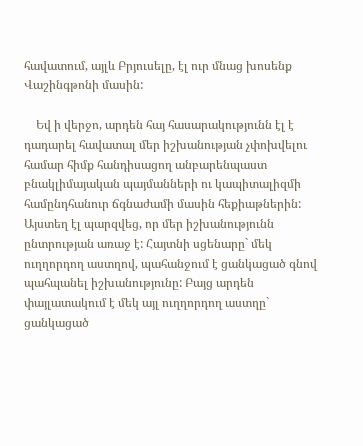հավատում, այլև Բրյուսելը, էլ ուր մնաց խոսենք Վաշինգթոնի մասին:

    Եվ ի վերջո, արդեն հայ հասարակությունն էլ է դադարել հավատալ մեր իշխանության չփոխվելու համար հիմք հանդիսացող անբարենպաստ բնակլիմայական պայմանների ու կապիտալիզմի համընդհանուր ճգնաժամի մասին հեքիաթներին: Այստեղ էլ պարզվեց, որ մեր իշխանությունն ընտրության առաջ է: Հայտնի սցենարը` մեկ ուղղորդող աստղով, պահանջում է ցանկացած գնով պահպանել իշխանությունը: Բայց արդեն փայլատակում է մեկ այլ ուղղորդող աստղը` ցանկացած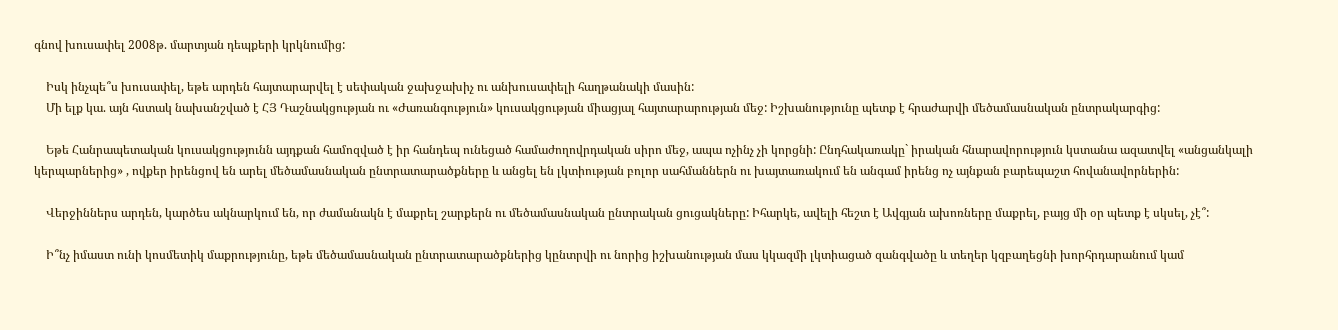գնով խուսափել 2008թ. մարտյան դեպքերի կրկնումից:

    Իսկ ինչպե՞ս խուսափել, եթե արդեն հայտարարվել է սեփական ջախջախիչ ու անխուսափելի հաղթանակի մասին:
    Մի ելք կա. այն հստակ նախանշված է ՀՅ Դաշնակցության ու «Ժառանգություն» կուսակցության միացյալ հայտարարության մեջ: Իշխանությունը պետք է հրաժարվի մեծամասնական ընտրակարգից:

    Եթե Հանրապետական կուսակցությունն այդքան համոզված է իր հանդեպ ունեցած համաժողովրդական սիրո մեջ, ապա ոչինչ չի կորցնի: Ընդհակառակը` իրական հնարավորություն կստանա ազատվել «անցանկալի կերպարներից» , ովքեր իրենցով են արել մեծամասնական ընտրատարածքները և անցել են լկտիության բոլոր սահմաններն ու խայտառակում են անգամ իրենց ոչ այնքան բարեպաշտ հովանավորներին:

    Վերջիններս արդեն, կարծես ակնարկում են, որ ժամանակն է մաքրել շարքերն ու մեծամասնական ընտրական ցուցակները: Իհարկե, ավելի հեշտ է Ավգյան ախոռները մաքրել, բայց մի օր պետք է սկսել, չէ՞:

    Ի՞նչ իմաստ ունի կոսմետիկ մաքրությունը, եթե մեծամասնական ընտրատարածքներից կընտրվի ու նորից իշխանության մաս կկազմի լկտիացած զանգվածը և տեղեր կզբաղեցնի խորհրդարանում կամ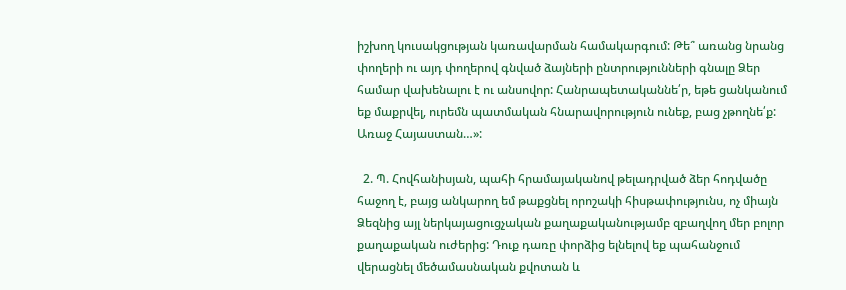իշխող կուսակցության կառավարման համակարգում: Թե՞ առանց նրանց փողերի ու այդ փողերով գնված ձայների ընտրությունների գնալը Ձեր համար վախենալու է ու անսովոր: Հանրապետականնե՛ր, եթե ցանկանում եք մաքրվել, ուրեմն պատմական հնարավորություն ունեք, բաց չթողնե՛ք: Առաջ Հայաստան…»:

  2. Պ. Հովհանիսյան, պահի հրամայականով թելադրված ձեր հոդվածը հաջող է, բայց անկարող եմ թաքցնել որոշակի հիսթափությունս, ոչ միայն Ձեզնից այլ ներկայացուցչական քաղաքականությամբ զբաղվող մեր բոլոր քաղաքական ուժերից: Դուք դառը փորձից ելնելով եք պահանջում վերացնել մեծամասնական քվոտան և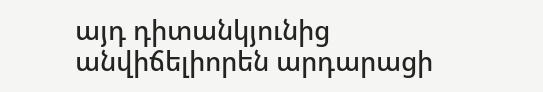այդ դիտանկյունից անվիճելիորեն արդարացի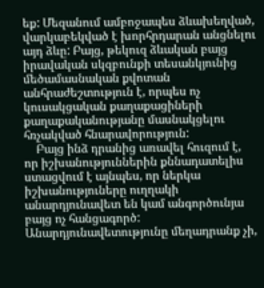եք: Մեզանում ամբոջապես ձևախեղված, վարկաբեկված է խորհրդարան անցնելու այդ ձևը: Բայց, թեկուզ ձևական բայց իրավական սկզբունքի տեսանկյունից մեծամասնական քվոտան անհրաժեշտություն է, որպես ոչ կուսակցական քաղաքացիների քաղաքականությանը մասնակցելու հռչակված հնարավորություն:
    Բայց ինձ դրանից առավել հուզում է, որ իշխանություններին քննադատելիս ստացվում է այնպես, որ ներկա իշխանություները ուղղակի անարդյունավետ են կամ անգործունյա բայց ոչ հանցագործ: Անարդյունավետությունը մեղադրանք չի,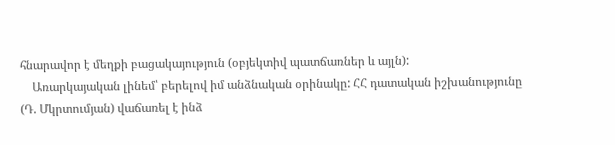հնարավոր է մեղքի բացակայություն (օբյեկտիվ պատճառներ և այլն):
    Առարկայական լինեմ՝ բերելով իմ անձնական օրինակը: ՀՀ դատական իշխանությունը (Դ. Մկրտումյան) վաճառել է ինձ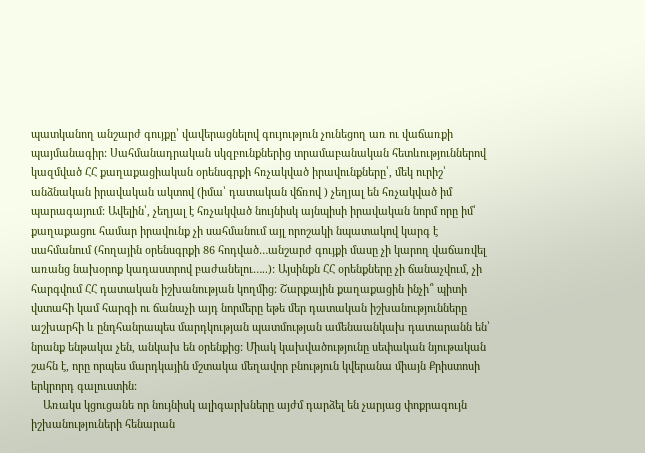պատկանող անշարժ գույքը՝ վավերացնելով գույություն չունեցող առ ու վաճառքի պայմանագիր: Սահմանադրական սկզբունքներից տրամաբանական հետևություններով կազմված ՀՀ քաղաքացիական օրենսգրքի հռչակված իրավունքները՝, մեկ ուրիշ՝ անձնական իրավական ակտով (իմա՝ դատական վճռով ) չեղյալ են հռչակված իմ պարագայում: Ավելին՝, չեղյալ է հռչակված նույնիսկ այնպիսի իրավական նորմ որը իմ՝ քաղաքացու համար իրավունք չի սահմանում այլ որոշակի նպատակով կարգ է սահմանում (հողային օրենսգրքի 86 հոդված…անշարժ գույքի մասը չի կարող վաճառվել առանց նախօրոք կադաստրով բաժանելու…..): Այսինքն ՀՀ օրենքները չի ճանաչվում, չի հարգվում ՀՀ դատական իշխանության կողմից: Շարքային քաղաքացին ինչի՞ պիտի վստահի կամ հարգի ու ճանաչի այդ նորմերը եթե մեր դատական իշխանությունները աշխարհի և ընդհանրապես մարդկության պատմության ամենաանկախ դատարանն են՝ նրանք ենթակա չեն, անկախ են օրենքից: Միակ կախվածությունը սեփական նյութական շահն է, որը որպես մարդկային մշտակա մեղավոր բնություն կվերանա միայն Քրիստոսի երկրորդ գալուստին:
    Առակս կցուցանե որ նույնիսկ ալիգարխները այժմ դարձել են չարյաց փոքրագույն իշխանություների հենարան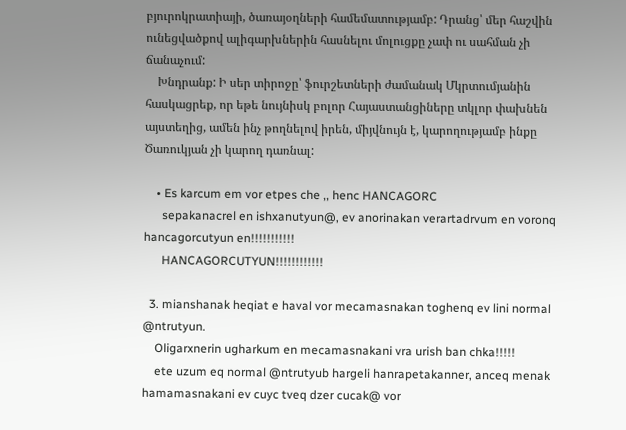բյուրոկրատիայի, ծառայօղների համեմատությամբ: Դրանց՝ մեր հաշվին ունեցվածքով ալիգարխներին հասնելու մոլուցքը չափ ու սահման չի ճանաչում:
    Խնդրանք: Ի սեր տիրոջը՝ ֆուրշետների ժամանակ Մկրտումյանին հասկացրեք, որ եթե նույնիսկ բոլոր Հայաստանցիները տկլոր փախնեն այստեղից, ամեն ինչ թողնելով իրեն, միյվնույն է, կարողությամբ ինքը Ծառուկյան չի կարող դառնալ:

    • Es karcum em vor etpes che ,, henc HANCAGORC
      sepakanacrel en ishxanutyun@, ev anorinakan verartadrvum en voronq hancagorcutyun en!!!!!!!!!!!
      HANCAGORCUTYUN!!!!!!!!!!!!

  3. mianshanak heqiat e haval vor mecamasnakan toghenq ev lini normal @ntrutyun.
    Oligarxnerin ugharkum en mecamasnakani vra urish ban chka!!!!!
    ete uzum eq normal @ntrutyub hargeli hanrapetakanner, anceq menak hamamasnakani ev cuyc tveq dzer cucak@ vor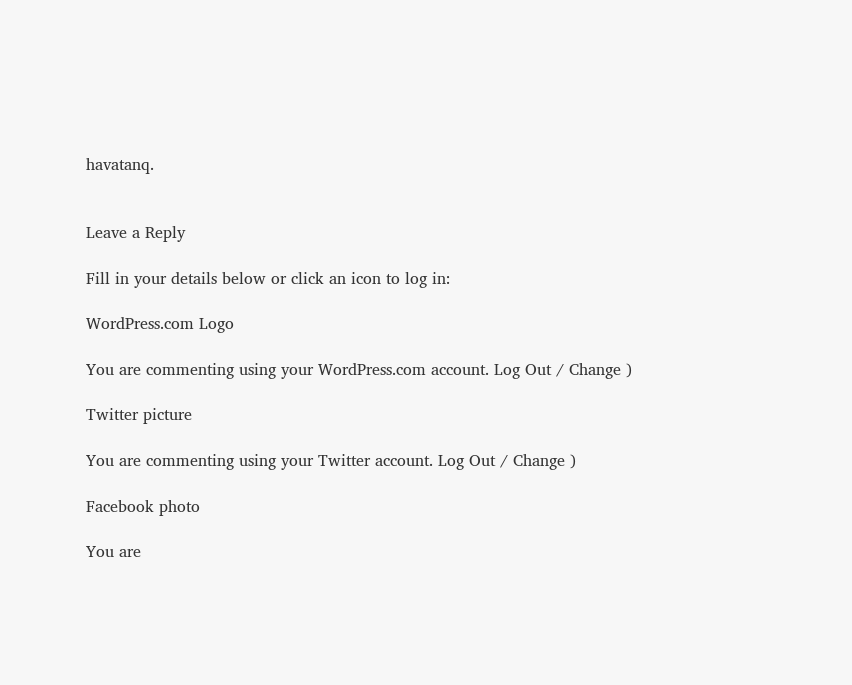havatanq.


Leave a Reply

Fill in your details below or click an icon to log in:

WordPress.com Logo

You are commenting using your WordPress.com account. Log Out / Change )

Twitter picture

You are commenting using your Twitter account. Log Out / Change )

Facebook photo

You are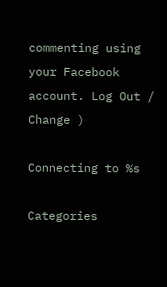commenting using your Facebook account. Log Out / Change )

Connecting to %s

Categories